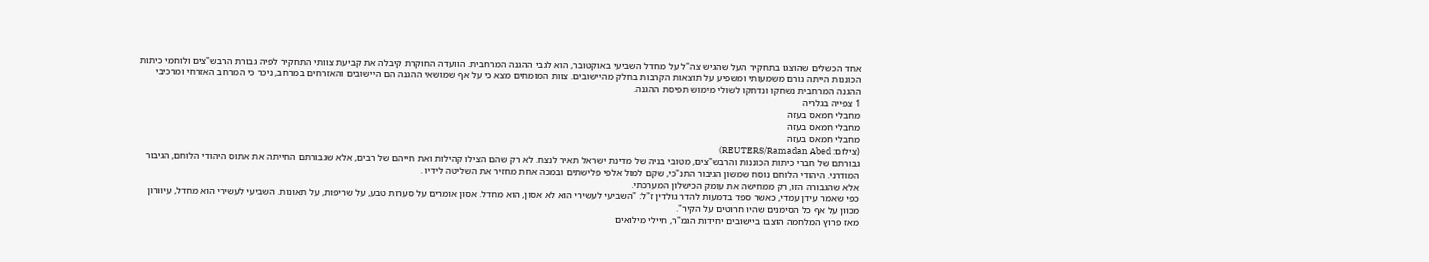אחד הכשלים שהוצגו בתחקיר העל שהגיש צה"ל על מחדל השביעי באוקטובר, הוא לגבי ההגנה המרחבית. הוועדה החוקרת קיבלה את קביעת צוותי התחקיר לפיה גבורת הרבש"צים ולוחמי כיתות הכוננות הייתה גורם משמעותי ומשפיע על תוצאות הקרבות בחלק מהיישובים. צוות המומחים מצא כי על אף שמושאי ההגנה הם היישובים והאזרחים במרחב, ניכר כי המרחב האזרחי ומרכיבי ההגנה המרחבית נשחקו ונדחקו לשולי מימוש תפיסת ההגנה.
1 צפייה בגלריה
מחבלי חמאס בעזה
מחבלי חמאס בעזה
מחבלי חמאס בעזה
(צילום: REUTERS/Ramadan Abed)
גבורתם של חברי כיתות הכוננות והרבש"צים, מטובי בניה של מדינת ישראל תאיר לנצח. לא רק שהם הצילו קהילות ואת חייהם של רבים, אלא שגבורתם החייתה את אתוס היהודי הלוחם, הגיבור המודרני. היהודי הלוחם נוסח שמשון הגיבור התנ"כי, שקם למול אלפי פלישתים ובמכה אחת מחזיר את השליטה לידיו .
אלא שהגבורה הזו, רק ממחישה את עומק הכישלון המערכתי.
כפי שאמר עידן עמדי, כאשר ספד בדמעות להדר גולדין ז"ל: "השביעי לעשירי הוא לא אסון, הוא מחדל. אסון אומרים על סערות טבע, על שריפות, על תאונות. השביעי לעשירי הוא מחדל, עיוורון מכוון על אף כל הסימנים שהיו חרוטים על הקיר".
מאז פרוץ המלחמה הוצבו ביישובים יחידות הגמ"ר, חיילי מילואים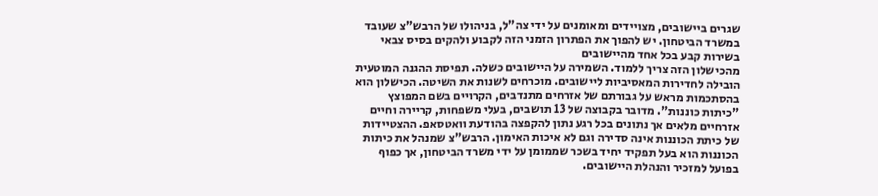שגרים ביישובים, מצויידים ומאומנים על ידי צה"ל, בניהולו של הרבש"צ שעובד במשרד הביטחון. יש להפוך את הפתרון הזמני הזה לקבוע ולהקים בסיס צבאי בשירות קבע בכל אחד מהיישובים
מהכישלון הזה צריך ללמוד. השמירה על היישובים כשלה. תפיסת ההגנה המוטעית הובילה לחדירות המאסיביות ליישובים. מוכרחים לשנות את השיטה. הכישלון הוא בהסתכמות מראש על גבורתם של אזרחים מתנדבים, הקרויים בשם המפוצץ "כיתות כוננות". מדובר בקבוצה של 13 תושבים, בעלי משפחות, קריירה וחיים אזרחיים מלאים אך נתונים בכל רגע נתון להקפצה בהודעת וואטסאפ. ההצטיידות של כיתת הכוננות אינה סדירה וגם לא איכות האימון. הרבש"צ שמנהל את כיתות הכוננות הוא בעל תפקיד יחיד בשכר שממומן על ידי משרד הביטחון, אך כפוף בפועל למזכיר והנהלת היישובים.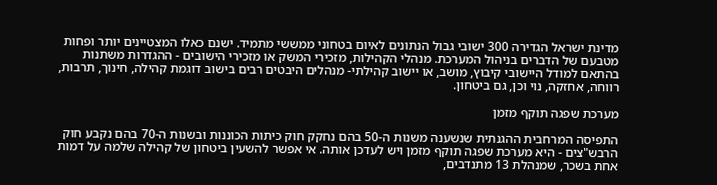מדינת ישראל הגדירה 300 ישובי גבול הנתונים לאיום בטחוני ממששי מתמיד. ישנם כאלו המצטיינים יותר ופחות מטבעם של הדברים בניהול המערכת. מנהלי הקהילות, מזכירי המשק או מזכירי הישובים - ההגדרות משתנות בהתאם למודל היישובי קיבוץ, מושב, או יישוב קהילתי- מנהלים היבטים רבים בישוב דוגמת קהילה, חינוך, תרבות, רווחה, אחזקה, נוי וכן, גם ביטחון.

מערכת שפגה תוקף מזמן

התפיסה המרחבית ההגנתית שנשענה משנות ה-50 בהם נחקק חוק כיתות הכוננות ובשנות ה-70 בהם נקבע חוק הרבש"צים - היא מערכת שפגה תוקף מזמן ויש לעדכן אותה. אי אפשר להשעין ביטחון של קהילה שלמה על דמות אחת בשכר, שמנהלת 13 מתנדבים,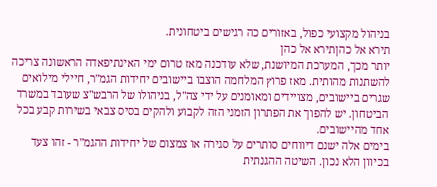בניהול מקצועי כפול, באזורים כה רגישים ביטחונית.
תירא אל כהןתירא אל כהן
יותר מכך, המערכת המיושנת, שלא עודכנה מאז טרום ימי האינתיפאדה הראשונה צריכה להשתנות מהותית. מאז פרוץ המלחמה הוצבו ביישובים יחידות הגמ"ר, חיילי מילואים שגרים ביישובים, מצויידים ומאומנים על ידי צה"ל, בניהולו של הרבש"צ שעובד במשרד הביטחון. יש להפוך את הפתרון הזמני הזה לקבוע ולהקים בסיס צבאי בשירות קבע בכל אחד מהיישובים.
בימים אלה ישנם דיווחים סותרים על סגירה או צמצום של יחידות ההגמ"ר - זהו צעד בכיוון הלא נכון. השיטה ההגנתית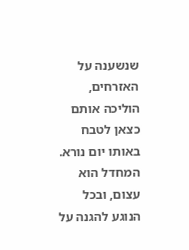שנשענה על האזרחים, הוליכה אותם כצאן לטבח באותו יום נורא. המחדל הוא עצום, ובכל הנוגע להגנה על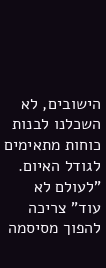הישובים, לא השכלנו לבנות כוחות מתאימים לגודל האיום. "לעולם לא עוד" צריכה להפוך מסיסמה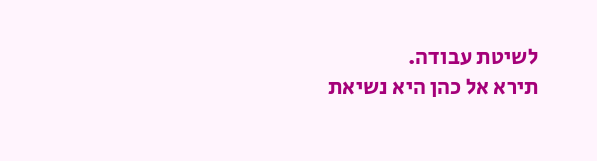לשיטת עבודה.
תירא אל כהן היא נשיאת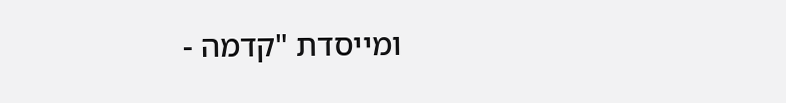ומייסדת "קדמה -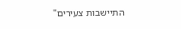התיישבות צעירים"